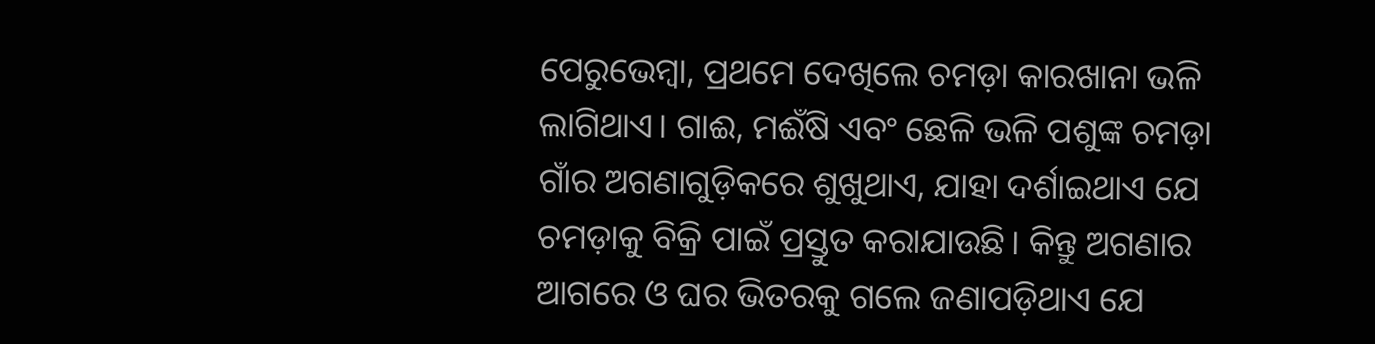ପେରୁଭେମ୍ବା, ପ୍ରଥମେ ଦେଖିଲେ ଚମଡ଼ା କାରଖାନା ଭଳି ଲାଗିଥାଏ। ଗାଈ, ମଈଁଷି ଏବଂ ଛେଳି ଭଳି ପଶୁଙ୍କ ଚମଡ଼ା ଗାଁର ଅଗଣାଗୁଡ଼ିକରେ ଶୁଖୁଥାଏ, ଯାହା ଦର୍ଶାଇଥାଏ ଯେ ଚମଡ଼ାକୁ ବିକ୍ରି ପାଇଁ ପ୍ରସ୍ତୁତ କରାଯାଉଛି। କିନ୍ତୁ ଅଗଣାର ଆଗରେ ଓ ଘର ଭିତରକୁ ଗଲେ ଜଣାପଡ଼ିଥାଏ ଯେ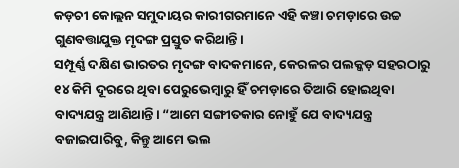କଡ଼ଚୀ କୋଲ୍ଲନ ସମୁଦାୟର କାରୀଗରମାନେ ଏହି କଞ୍ଚା ଚମଡ଼ାରେ ଉଚ୍ଚ ଗୁଣବତ୍ତାଯୁକ୍ତ ମୃଦଙ୍ଗ ପ୍ରସ୍ତୁତ କରିଥାନ୍ତି।
ସମ୍ପୂର୍ଣ୍ଣ ଦକ୍ଷିଣ ଭାରତର ମୃଦଙ୍ଗ ବାଦକମାନେ, କେରଳର ପଲକ୍କଡ଼ ସହରଠାରୁ ୧୪ କିମି ଦୂରରେ ଥିବା ପେରୁଭେମ୍ବାରୁ ହିଁ ଚମଡ଼ାରେ ତିଆରି ହୋଇଥିବା ବାଦ୍ୟଯନ୍ତ୍ର ଆଣିଥାନ୍ତି। “ଆମେ ସଙ୍ଗୀତକାର ନୋହୁଁ ଯେ ବାଦ୍ୟଯନ୍ତ୍ର ବଜାଇପାରିବୁ, କିନ୍ତୁ ଆମେ ଭଲ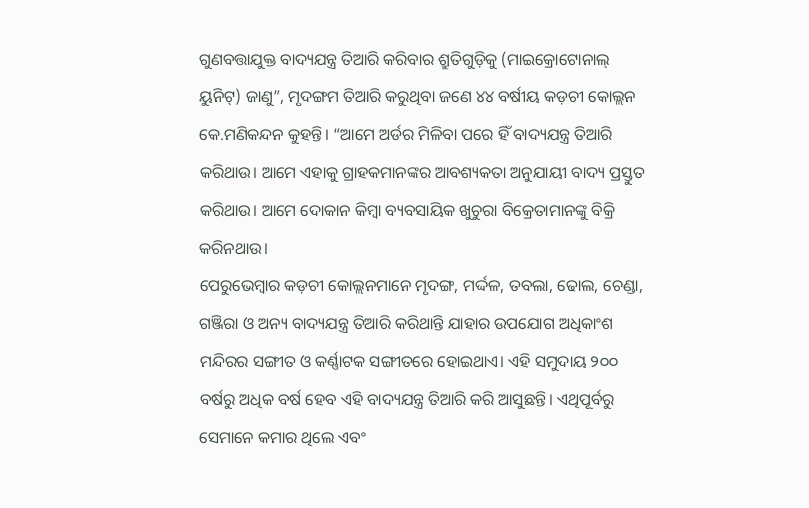ଗୁଣବତ୍ତାଯୁକ୍ତ ବାଦ୍ୟଯନ୍ତ୍ର ତିଆରି କରିବାର ଶ୍ରୁତିଗୁଡ଼ିକୁ (ମାଇକ୍ରୋଟୋନାଲ୍ ୟୁନିଟ୍) ଜାଣୁ”, ମୃଦଙ୍ଗମ ତିଆରି କରୁଥିବା ଜଣେ ୪୪ ବର୍ଷୀୟ କଡ଼ଚୀ କୋଲ୍ଲନ କେ.ମଣିକନ୍ଦନ କୁହନ୍ତି। “ଆମେ ଅର୍ଡର ମିଳିବା ପରେ ହିଁ ବାଦ୍ୟଯନ୍ତ୍ର ତିଆରି କରିଥାଉ। ଆମେ ଏହାକୁ ଗ୍ରାହକମାନଙ୍କର ଆବଶ୍ୟକତା ଅନୁଯାୟୀ ବାଦ୍ୟ ପ୍ରସ୍ତୁତ କରିଥାଉ। ଆମେ ଦୋକାନ କିମ୍ବା ବ୍ୟବସାୟିକ ଖୁଚୁରା ବିକ୍ରେତାମାନଙ୍କୁ ବିକ୍ରି କରିନଥାଉ।
ପେରୁଭେମ୍ବାର କଡ଼ଚୀ କୋଲ୍ଲନମାନେ ମୃଦଙ୍ଗ, ମର୍ଦ୍ଦଳ, ତବଲା, ଢୋଲ, ଚେଣ୍ଡା, ଗଞ୍ଜିରା ଓ ଅନ୍ୟ ବାଦ୍ୟଯନ୍ତ୍ର ତିଆରି କରିଥାନ୍ତି ଯାହାର ଉପଯୋଗ ଅଧିକାଂଶ ମନ୍ଦିରର ସଙ୍ଗୀତ ଓ କର୍ଣ୍ଣାଟକ ସଙ୍ଗୀତରେ ହୋଇଥାଏ। ଏହି ସମୁଦାୟ ୨୦୦ ବର୍ଷରୁ ଅଧିକ ବର୍ଷ ହେବ ଏହି ବାଦ୍ୟଯନ୍ତ୍ର ତିଆରି କରି ଆସୁଛନ୍ତି। ଏଥିପୂର୍ବରୁ ସେମାନେ କମାର ଥିଲେ ଏବଂ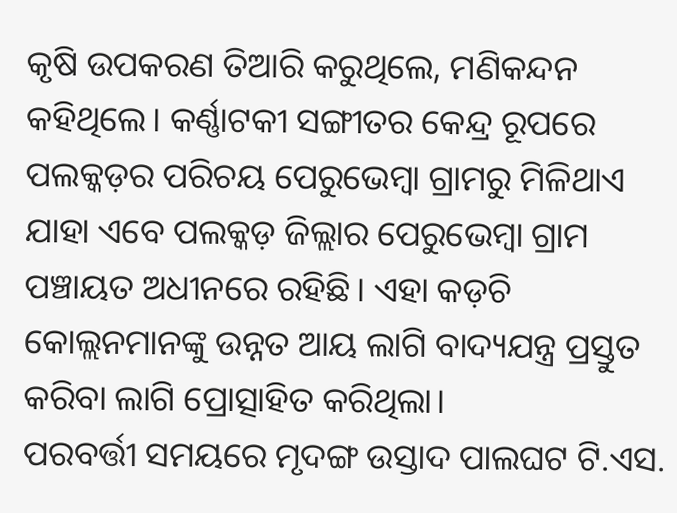କୃଷି ଉପକରଣ ତିଆରି କରୁଥିଲେ, ମଣିକନ୍ଦନ କହିଥିଲେ। କର୍ଣ୍ଣାଟକୀ ସଙ୍ଗୀତର କେନ୍ଦ୍ର ରୂପରେ ପଲକ୍କଡ଼ର ପରିଚୟ ପେରୁଭେମ୍ବା ଗ୍ରାମରୁ ମିଳିଥାଏ ଯାହା ଏବେ ପଲକ୍କଡ଼ ଜିଲ୍ଲାର ପେରୁଭେମ୍ବା ଗ୍ରାମ ପଞ୍ଚାୟତ ଅଧୀନରେ ରହିଛି। ଏହା କଡ଼ଚି କୋଲ୍ଲନମାନଙ୍କୁ ଉନ୍ନତ ଆୟ ଲାଗି ବାଦ୍ୟଯନ୍ତ୍ର ପ୍ରସ୍ତୁତ କରିବା ଲାଗି ପ୍ରୋତ୍ସାହିତ କରିଥିଲା।
ପରବର୍ତ୍ତୀ ସମୟରେ ମୃଦଙ୍ଗ ଉସ୍ତାଦ ପାଲଘଟ ଟି.ଏସ.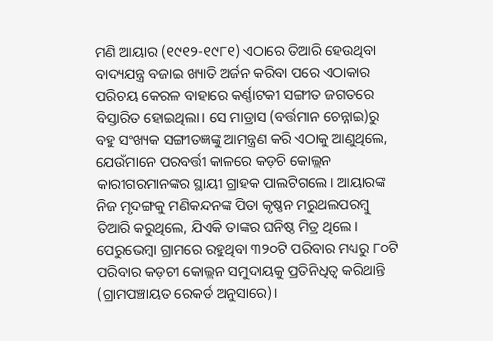ମଣି ଆୟାର (୧୯୧୨-୧୯୮୧) ଏଠାରେ ତିଆରି ହେଉଥିବା ବାଦ୍ୟଯନ୍ତ୍ର ବଜାଇ ଖ୍ୟାତି ଅର୍ଜନ କରିବା ପରେ ଏଠାକାର ପରିଚୟ କେରଳ ବାହାରେ କର୍ଣ୍ଣାଟକୀ ସଙ୍ଗୀତ ଜଗତରେ ବିସ୍ତାରିତ ହୋଇଥିଲା। ସେ ମାଡ୍ରାସ (ବର୍ତ୍ତମାନ ଚେନ୍ନାଇ)ରୁ ବହୁ ସଂଖ୍ୟକ ସଙ୍ଗୀତଜ୍ଞଙ୍କୁ ଆମନ୍ତ୍ରଣ କରି ଏଠାକୁ ଆଣୁଥିଲେ, ଯେଉଁମାନେ ପରବର୍ତ୍ତୀ କାଳରେ କଡ଼ଚି କୋଲ୍ଲନ କାରୀଗରମାନଙ୍କର ସ୍ଥାୟୀ ଗ୍ରାହକ ପାଲଟିଗଲେ। ଆୟାରଙ୍କ ନିଜ ମୃଦଙ୍ଗକୁ ମଣିକନ୍ଦନଙ୍କ ପିତା କୃଷ୍ଣନ ମରୁଥଲପରମ୍ବୁ ତିଆରି କରୁଥିଲେ, ଯିଏକି ତାଙ୍କର ଘନିଷ୍ଠ ମିତ୍ର ଥିଲେ।
ପେରୁଭେମ୍ବା ଗ୍ରାମରେ ରହୁଥିବା ୩୨୦ଟି ପରିବାର ମଧ୍ୟରୁ ୮୦ଟି ପରିବାର କଡ଼ଚୀ କୋଲ୍ଲନ ସମୁଦାୟକୁ ପ୍ରତିନିଧିତ୍ୱ କରିଥାନ୍ତି (ଗ୍ରାମପଞ୍ଚାୟତ ରେକର୍ଡ ଅନୁସାରେ)।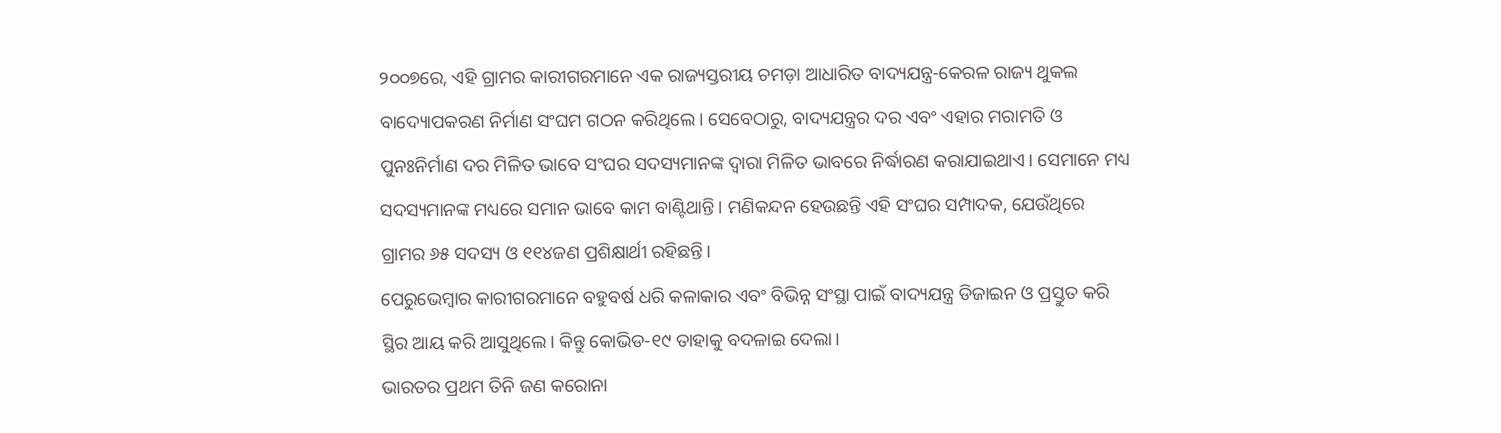୨୦୦୭ରେ, ଏହି ଗ୍ରାମର କାରୀଗରମାନେ ଏକ ରାଜ୍ୟସ୍ତରୀୟ ଚମଡ଼ା ଆଧାରିତ ବାଦ୍ୟଯନ୍ତ୍ର-କେରଳ ରାଜ୍ୟ ଥୁକଲ ବାଦ୍ୟୋପକରଣ ନିର୍ମାଣ ସଂଘମ ଗଠନ କରିଥିଲେ। ସେବେଠାରୁ, ବାଦ୍ୟଯନ୍ତ୍ରର ଦର ଏବଂ ଏହାର ମରାମତି ଓ ପୁନଃନିର୍ମାଣ ଦର ମିଳିତ ଭାବେ ସଂଘର ସଦସ୍ୟମାନଙ୍କ ଦ୍ୱାରା ମିଳିତ ଭାବରେ ନିର୍ଦ୍ଧାରଣ କରାଯାଇଥାଏ। ସେମାନେ ମଧ୍ୟ ସଦସ୍ୟମାନଙ୍କ ମଧ୍ୟରେ ସମାନ ଭାବେ କାମ ବାଣ୍ଟିଥାନ୍ତି। ମଣିକନ୍ଦନ ହେଉଛନ୍ତି ଏହି ସଂଘର ସମ୍ପାଦକ, ଯେଉଁଥିରେ ଗ୍ରାମର ୬୫ ସଦସ୍ୟ ଓ ୧୧୪ଜଣ ପ୍ରଶିକ୍ଷାର୍ଥୀ ରହିଛନ୍ତି।
ପେରୁଭେମ୍ବାର କାରୀଗରମାନେ ବହୁବର୍ଷ ଧରି କଳାକାର ଏବଂ ବିଭିନ୍ନ ସଂସ୍ଥା ପାଇଁ ବାଦ୍ୟଯନ୍ତ୍ର ଡିଜାଇନ ଓ ପ୍ରସ୍ତୁତ କରି ସ୍ଥିର ଆୟ କରି ଆସୁଥିଲେ। କିନ୍ତୁ କୋଭିଡ-୧୯ ତାହାକୁ ବଦଳାଇ ଦେଲା।
ଭାରତର ପ୍ରଥମ ତିନି ଜଣ କରୋନା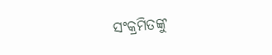ସଂକ୍ରମିତଙ୍କୁ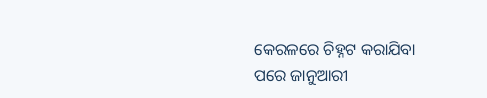କେରଳରେ ଚିହ୍ନଟ କରାଯିବା ପରେ ଜାନୁଆରୀ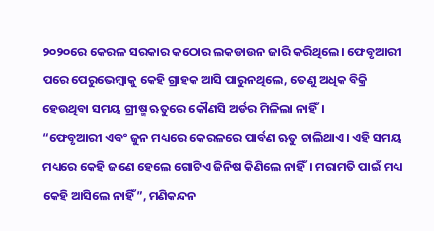୨୦୨୦ରେ କେରଳ ସରକାର କଠୋର ଲକଡାଉନ ଜାରି କରିଥିଲେ। ଫେବୃଆରୀ ପରେ ପେରୁଭେମ୍ବାକୁ କେହି ଗ୍ରାହକ ଆସି ପାରୁନଥିଲେ, ତେଣୁ ଅଧିକ ବିକ୍ରି ହେଉଥିବା ସମୟ ଗ୍ରୀଷ୍ମ ଋତୁରେ କୌଣସି ଅର୍ଡର ମିଳିଲା ନାହିଁ।
“ଫେବୃଆରୀ ଏବଂ ଜୁନ ମଧ୍ୟରେ କେରଳରେ ପାର୍ବଣ ଋତୁ ଚାଲିଥାଏ। ଏହି ସମୟ ମଧ୍ୟରେ କେହି ଜଣେ ହେଲେ ଗୋଟିଏ ଜିନିଷ କିଣିଲେ ନାହିଁ। ମରାମତି ପାଇଁ ମଧ୍ୟ କେହି ଆସିଲେ ନାହିଁ”, ମଣିକନ୍ଦନ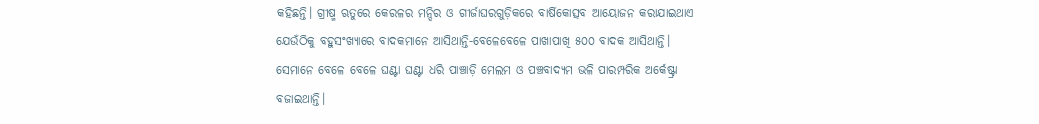କହିଛନ୍ତି। ଗ୍ରୀଷ୍ମ ଋତୁରେ କେରଳର ମନ୍ଦିର ଓ ଗୀର୍ଜାଘରଗୁଡ଼ିକରେ ବାର୍ଷିକୋତ୍ସବ ଆୟୋଜନ କରାଯାଇଥାଏ ଯେଉଁଠିକୁ ବହୁସଂଖ୍ୟାରେ ବାଦକମାନେ ଆସିଥାନ୍ତି-ବେଳେବେଳେ ପାଖାପାଖି ୫୦୦ ବାଦକ ଆସିଥାନ୍ତି। ସେମାନେ ବେଳେ ବେଳେ ଘଣ୍ଟା ଘଣ୍ଟା ଧରି ପାଞ୍ଚାଡ଼ି ମେଲମ ଓ ପଞ୍ଚବାଦ୍ୟମ ଭଳି ପାରମ୍ପରିକ ଅର୍କେଷ୍ଟ୍ରା ବଜାଇଥାନ୍ତି।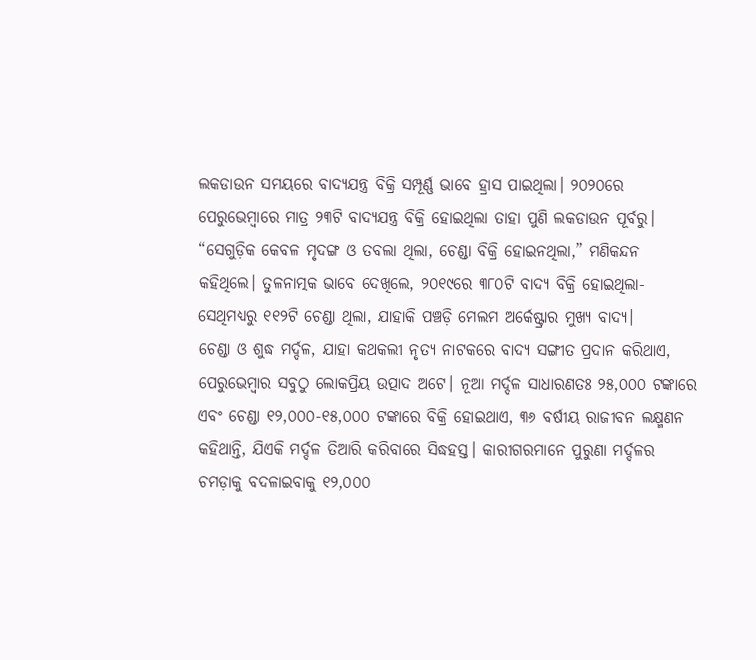ଲକଡାଉନ ସମୟରେ ବାଦ୍ୟଯନ୍ତ୍ର ବିକ୍ରି ସମ୍ପୂର୍ଣ୍ଣ ଭାବେ ହ୍ରାସ ପାଇଥିଲା। ୨୦୨୦ରେ ପେରୁଭେମ୍ବାରେ ମାତ୍ର ୨୩ଟି ବାଦ୍ୟଯନ୍ତ୍ର ବିକ୍ରି ହୋଇଥିଲା ତାହା ପୁଣି ଲକଡାଉନ ପୂର୍ବରୁ। “ସେଗୁଡ଼ିକ କେବଳ ମୃଦଙ୍ଗ ଓ ତବଲା ଥିଲା, ଚେଣ୍ଡା ବିକ୍ରି ହୋଇନଥିଲା,” ମଣିକନ୍ଦନ କହିଥିଲେ। ତୁଳନାତ୍ମକ ଭାବେ ଦେଖିଲେ, ୨୦୧୯ରେ ୩୮୦ଟି ବାଦ୍ୟ ବିକ୍ରି ହୋଇଥିଲା-ସେଥିମଧ୍ୟରୁ ୧୧୨ଟି ଚେଣ୍ଡା ଥିଲା, ଯାହାକି ପଞ୍ଚଡ଼ି ମେଲମ ଅର୍କେଷ୍ଟ୍ରାର ମୁଖ୍ୟ ବାଦ୍ୟ।
ଚେଣ୍ଡା ଓ ଶୁଦ୍ଧ ମର୍ଦ୍ଦଳ, ଯାହା କଥକଲୀ ନୃତ୍ୟ ନାଟକରେ ବାଦ୍ୟ ସଙ୍ଗୀତ ପ୍ରଦାନ କରିଥାଏ, ପେରୁଭେମ୍ବାର ସବୁଠୁ ଲୋକପ୍ରିୟ ଉତ୍ପାଦ ଅଟେ। ନୂଆ ମର୍ଦ୍ଦଳ ସାଧାରଣତଃ ୨୫,୦୦୦ ଟଙ୍କାରେ ଏବଂ ଚେଣ୍ଡା ୧୨,୦୦୦-୧୫,୦୦୦ ଟଙ୍କାରେ ବିକ୍ରି ହୋଇଥାଏ, ୩୬ ବର୍ଷୀୟ ରାଜୀବନ ଲକ୍ଷ୍ମଣନ କହିଥାନ୍ତି, ଯିଏକି ମର୍ଦ୍ଦଳ ତିଆରି କରିବାରେ ସିଦ୍ଧହସ୍ତ। କାରୀଗରମାନେ ପୁରୁଣା ମର୍ଦ୍ଦଳର ଚମଡ଼ାକୁ ବଦଳାଇବାକୁ ୧୨,୦୦୦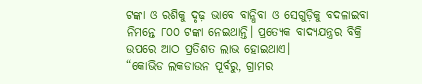ଟଙ୍କା ଓ ରଶିକୁ ଦୃଢ଼ ଭାବେ ବାନ୍ଧିବା ଓ ସେଗୁଡ଼ିକୁ ବଦଳାଇବା ନିମନ୍ତେ ୮୦୦ ଟଙ୍କା ନେଇଥାନ୍ତି। ପ୍ରତ୍ୟେକ ବାଦ୍ୟଯନ୍ତ୍ରର ବିକ୍ରି ଉପରେ ଆଠ ପ୍ରତିଶତ ଲାଭ ହୋଇଥାଏ।
“କୋଭିଡ ଲକଡାଉନ ପୂର୍ବରୁ, ଗ୍ରାମର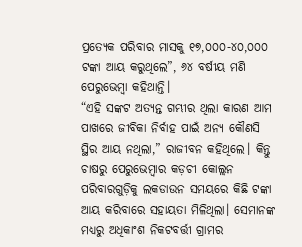ପ୍ରତ୍ୟେକ ପରିବାର ମାସକୁ ୧୭,୦୦୦-୪୦,୦୦୦ ଟଙ୍କା ଆୟ କରୁଥିଲେ”, ୬୪ ବର୍ଷୀୟ ମଣି ପେରୁଭେମ୍ବା କହିଥାନ୍ତି।
“ଏହି ସଙ୍କଟ ଅତ୍ୟନ୍ତ ଗମ୍ଭୀର ଥିଲା କାରଣ ଆମ ପାଖରେ ଜୀବିକା ନିର୍ବାହ ପାଇଁ ଅନ୍ୟ କୌଣସି ସ୍ଥିର ଆୟ ନଥିଲା,” ରାଜୀବନ କହିଥିଲେ। କିନ୍ତୁ ଚାଷରୁ ପେରୁଭେମ୍ବାର କଡ଼ଚୀ କୋଲ୍ଲନ ପରିବାରଗୁଡ଼ିକୁ ଲକଡାଉନ ସମୟରେ କିଛି ଟଙ୍କା ଆୟ କରିବାରେ ସହାୟତା ମିଳିଥିଲା। ସେମାନଙ୍କ ମଧ୍ୟରୁ ଅଧିକାଂଶ ନିକଟବର୍ତ୍ତୀ ଗ୍ରାମର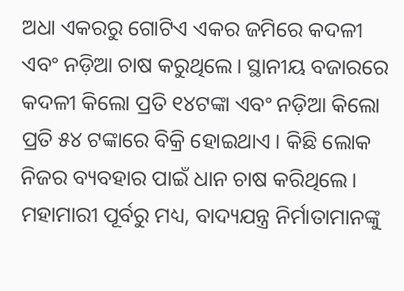ଅଧା ଏକରରୁ ଗୋଟିଏ ଏକର ଜମିରେ କଦଳୀ ଏବଂ ନଡ଼ିଆ ଚାଷ କରୁଥିଲେ। ସ୍ଥାନୀୟ ବଜାରରେ କଦଳୀ କିଲୋ ପ୍ରତି ୧୪ଟଙ୍କା ଏବଂ ନଡ଼ିଆ କିଲୋ ପ୍ରତି ୫୪ ଟଙ୍କାରେ ବିକ୍ରି ହୋଇଥାଏ। କିଛି ଲୋକ ନିଜର ବ୍ୟବହାର ପାଇଁ ଧାନ ଚାଷ କରିଥିଲେ।
ମହାମାରୀ ପୂର୍ବରୁ ମଧ୍ୟ, ବାଦ୍ୟଯନ୍ତ୍ର ନିର୍ମାତାମାନଙ୍କୁ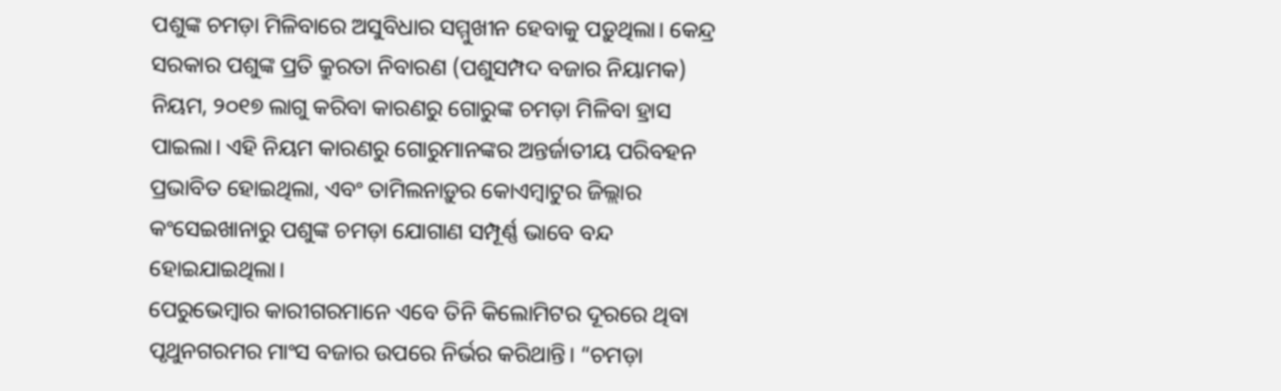ପଶୁଙ୍କ ଚମଡ଼ା ମିଳିବାରେ ଅସୁବିଧାର ସମ୍ମୁଖୀନ ହେବାକୁ ପଡ଼ୁଥିଲା। କେନ୍ଦ୍ର ସରକାର ପଶୁଙ୍କ ପ୍ରତି କ୍ରୁରତା ନିବାରଣ (ପଶୁସମ୍ପଦ ବଜାର ନିୟାମକ) ନିୟମ, ୨୦୧୭ ଲାଗୁ କରିବା କାରଣରୁ ଗୋରୁଙ୍କ ଚମଡ଼ା ମିଳିବା ହ୍ରାସ ପାଇଲା। ଏହି ନିୟମ କାରଣରୁ ଗୋରୁମାନଙ୍କର ଅନ୍ତର୍ଜାତୀୟ ପରିବହନ ପ୍ରଭାବିତ ହୋଇଥିଲା, ଏବଂ ତାମିଲନାଡ଼ୁର କୋଏମ୍ବାଟୁର ଜିଲ୍ଲାର କଂସେଇଖାନାରୁ ପଶୁଙ୍କ ଚମଡ଼ା ଯୋଗାଣ ସମ୍ପୂର୍ଣ୍ଣ ଭାବେ ବନ୍ଦ ହୋଇଯାଇଥିଲା।
ପେରୁଭେମ୍ବାର କାରୀଗରମାନେ ଏବେ ତିନି କିଲୋମିଟର ଦୂରରେ ଥିବା ପୃଥୁନଗରମର ମାଂସ ବଜାର ଉପରେ ନିର୍ଭର କରିଥାନ୍ତି। “ଚମଡ଼ା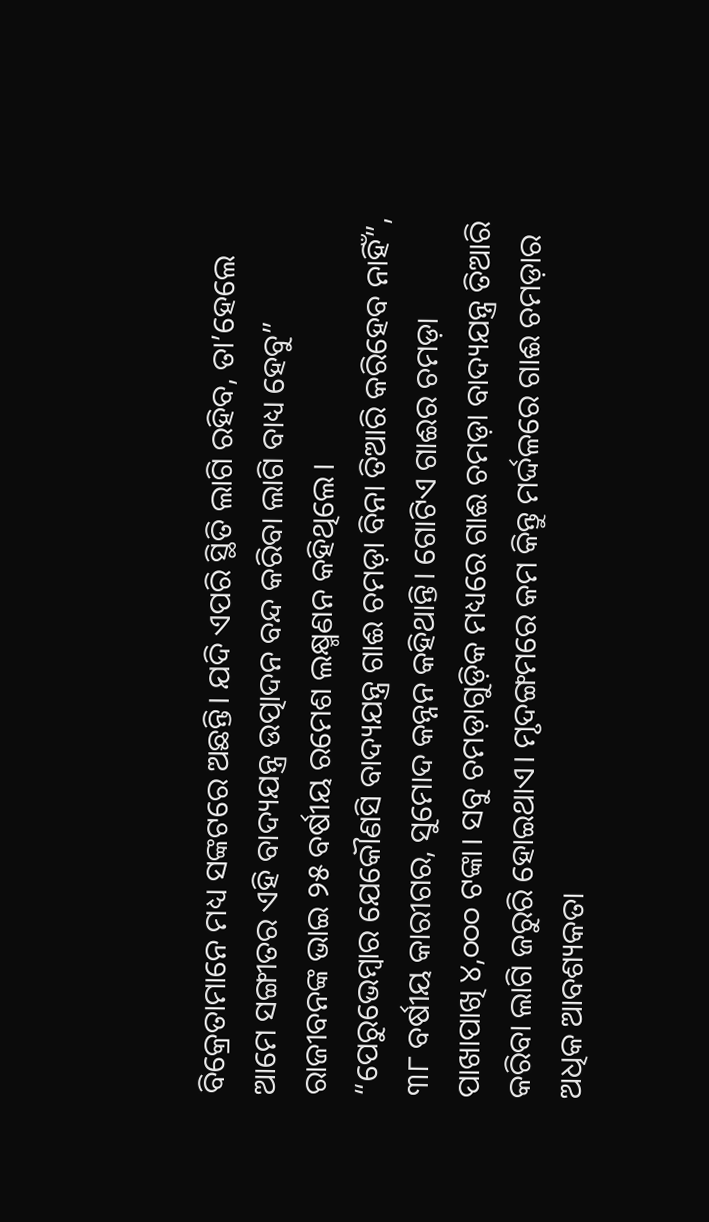ବିକ୍ରେତାମାନେ ମଧ୍ୟ ସଙ୍କଟରେ ଅଛନ୍ତି। ଯଦି ଏପରି ସ୍ଥିତି ଲାଗି ରହିବ, ତା’ହେଲେ ଆମେ ସଙ୍ଗୀତର ଏହି ବାଦ୍ୟଯନ୍ତ୍ର ଉତ୍ପାଦନ ବନ୍ଦ କରିବା ଲାଗି ବାଧ୍ୟ ହେବୁ” ରାଜୀବନଙ୍କ ଭାଇ ୨୫ ବର୍ଷୀୟ ରମେଶ ଲକ୍ଷ୍ମଣନ କହିଥିଲେ।
“ପେରୁଭେମ୍ବାର ଯେକୌଣସି ବାଦ୍ୟଯନ୍ତ୍ର ଗାଈ ଚମଡ଼ା ବିନା ତିଆରି କରିହେବ ନାହିଁ”, ୩୮ ବର୍ଷୀୟ କାରୀଗର, ସୁମୋଦ କନ୍ନନ କହିଥାନ୍ତି। ଗୋଟିଏ ଗାଈର ଚମଡ଼ା ପାଖାପାଖି ୪,୦୦୦ ଟଙ୍କା। ସବୁ ଚମଡ଼ାଗୁଡ଼ିକ ମଧ୍ୟରେ ଗାଈ ଚମଡ଼ା ବାଦ୍ୟଯନ୍ତ୍ର ତିଆରି କରିବା ଲାଗି ଜରୁରି ହୋଇଥାଏ। ମୃଦଙ୍ଗମରେ କମ କିନ୍ତୁ ମର୍ଦ୍ଦଳରେ ଗାଈ ଚମଡ଼ାର ଅଧିକ ଆବଶ୍ୟକତା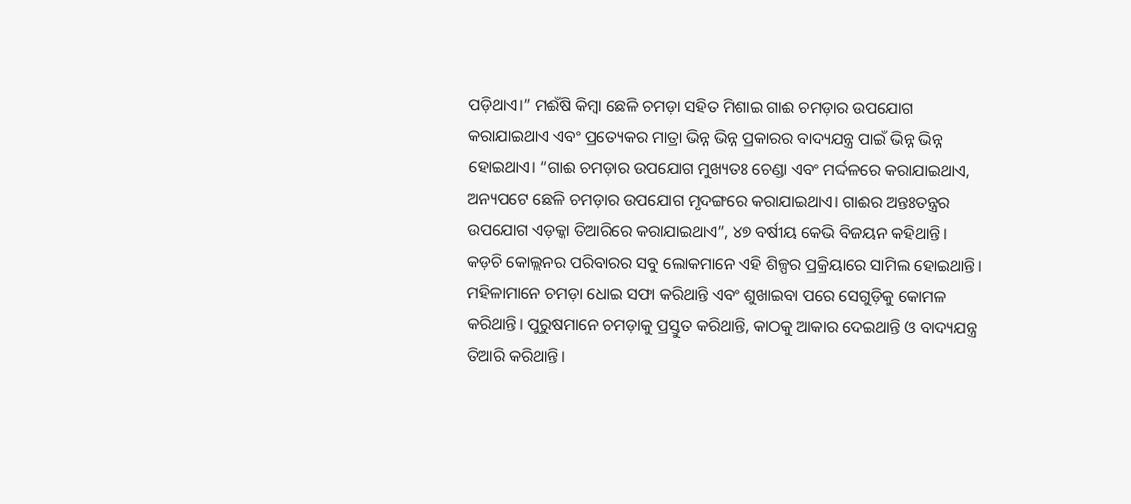ପଡ଼ିଥାଏ।” ମଈଁଷି କିମ୍ବା ଛେଳି ଚମଡ଼ା ସହିତ ମିଶାଇ ଗାଈ ଚମଡ଼ାର ଉପଯୋଗ କରାଯାଇଥାଏ ଏବଂ ପ୍ରତ୍ୟେକର ମାତ୍ରା ଭିନ୍ନ ଭିନ୍ନ ପ୍ରକାରର ବାଦ୍ୟଯନ୍ତ୍ର ପାଇଁ ଭିନ୍ନ ଭିନ୍ନ ହୋଇଥାଏ। “ଗାଈ ଚମଡ଼ାର ଉପଯୋଗ ମୁଖ୍ୟତଃ ଚେଣ୍ଡା ଏବଂ ମର୍ଦ୍ଦଳରେ କରାଯାଇଥାଏ, ଅନ୍ୟପଟେ ଛେଳି ଚମଡ଼ାର ଉପଯୋଗ ମୃଦଙ୍ଗରେ କରାଯାଇଥାଏ। ଗାଈର ଅନ୍ତଃତନ୍ତ୍ରର ଉପଯୋଗ ଏଡ଼କ୍କା ତିଆରିରେ କରାଯାଇଥାଏ”, ୪୭ ବର୍ଷୀୟ କେଭି ବିଜୟନ କହିଥାନ୍ତି।
କଡ଼ଚି କୋଲ୍ଲନର ପରିବାରର ସବୁ ଲୋକମାନେ ଏହି ଶିଳ୍ପର ପ୍ରକ୍ରିୟାରେ ସାମିଲ ହୋଇଥାନ୍ତି। ମହିଳାମାନେ ଚମଡ଼ା ଧୋଇ ସଫା କରିଥାନ୍ତି ଏବଂ ଶୁଖାଇବା ପରେ ସେଗୁଡ଼ିକୁ କୋମଳ କରିଥାନ୍ତି। ପୁରୁଷମାନେ ଚମଡ଼ାକୁ ପ୍ରସ୍ତୁତ କରିଥାନ୍ତି, କାଠକୁ ଆକାର ଦେଇଥାନ୍ତି ଓ ବାଦ୍ୟଯନ୍ତ୍ର ତିଆରି କରିଥାନ୍ତି।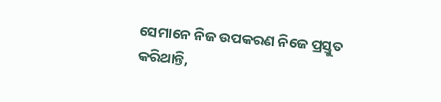ସେମାନେ ନିଜ ଉପକରଣ ନିଜେ ପ୍ରସ୍ତୁତ କରିଥାନ୍ତି,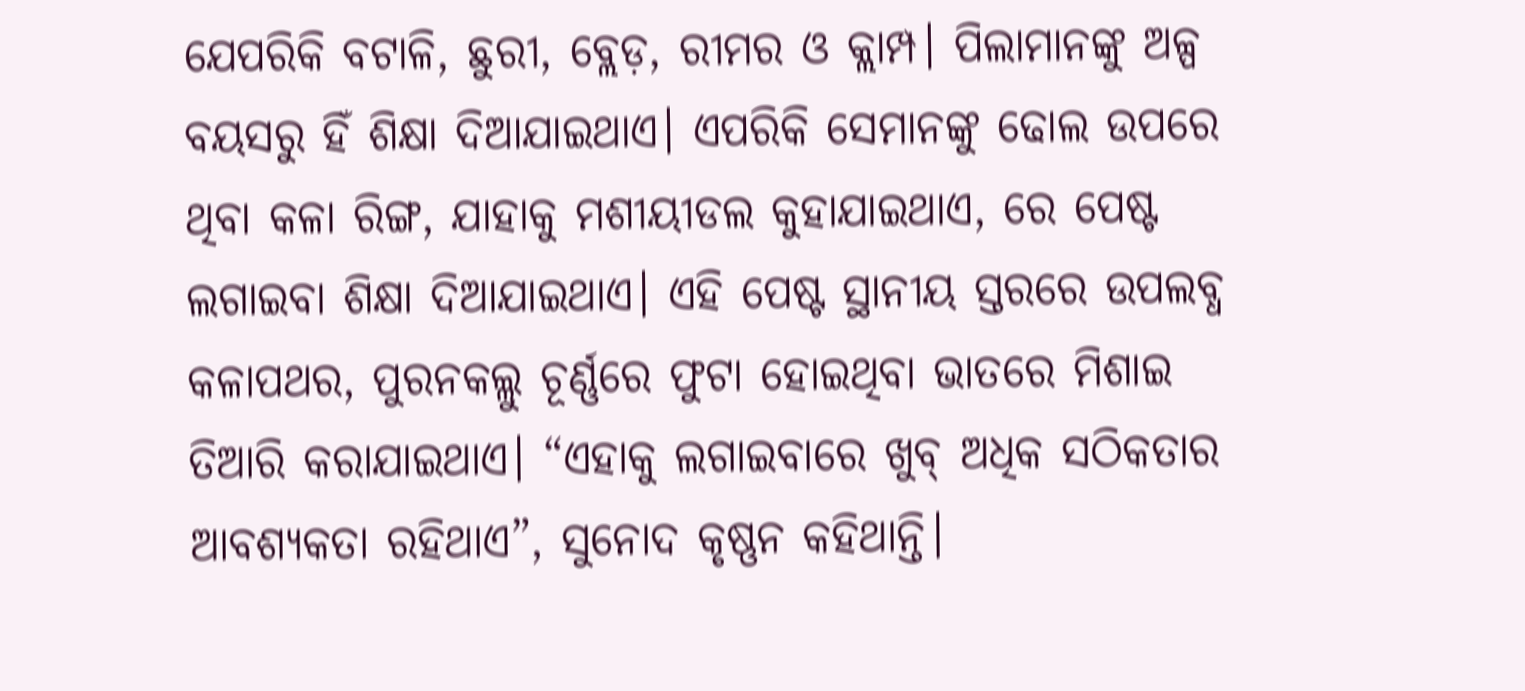ଯେପରିକି ବଟାଳି, ଛୁରୀ, ବ୍ଲେଡ଼, ରୀମର ଓ କ୍ଲାମ୍ପ। ପିଲାମାନଙ୍କୁ ଅଳ୍ପ ବୟସରୁ ହିଁ ଶିକ୍ଷା ଦିଆଯାଇଥାଏ। ଏପରିକି ସେମାନଙ୍କୁ ଢୋଲ ଉପରେ ଥିବା କଳା ରିଙ୍ଗ, ଯାହାକୁ ମଶୀୟୀଡଲ କୁହାଯାଇଥାଏ, ରେ ପେଷ୍ଟ ଲଗାଇବା ଶିକ୍ଷା ଦିଆଯାଇଥାଏ। ଏହି ପେଷ୍ଟ ସ୍ଥାନୀୟ ସ୍ତରରେ ଉପଲବ୍ଧ କଳାପଥର, ପୁରନକଲ୍ଲୁ ଚୂର୍ଣ୍ଣରେ ଫୁଟା ହୋଇଥିବା ଭାତରେ ମିଶାଇ ତିଆରି କରାଯାଇଥାଏ। “ଏହାକୁ ଲଗାଇବାରେ ଖୁବ୍ ଅଧିକ ସଠିକତାର ଆବଶ୍ୟକତା ରହିଥାଏ”, ସୁନୋଦ କୃଷ୍ଣନ କହିଥାନ୍ତି।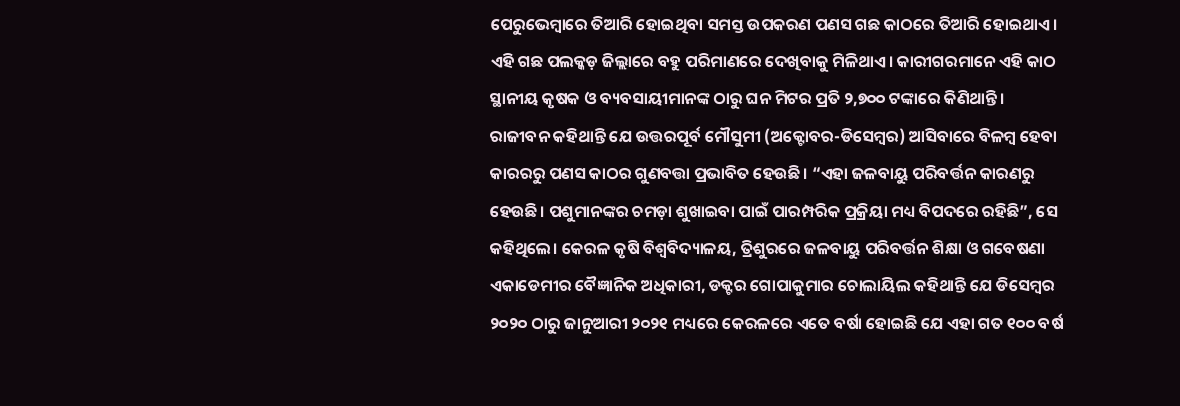ପେରୁଭେମ୍ବାରେ ତିଆରି ହୋଇଥିବା ସମସ୍ତ ଉପକରଣ ପଣସ ଗଛ କାଠରେ ତିଆରି ହୋଇଥାଏ। ଏହି ଗଛ ପଲକ୍କଡ଼ ଜିଲ୍ଲାରେ ବହୁ ପରିମାଣରେ ଦେଖିବାକୁ ମିଳିଥାଏ। କାରୀଗରମାନେ ଏହି କାଠ ସ୍ଥାନୀୟ କୃଷକ ଓ ବ୍ୟବସାୟୀମାନଙ୍କ ଠାରୁ ଘନ ମିଟର ପ୍ରତି ୨,୭୦୦ ଟଙ୍କାରେ କିଣିଥାନ୍ତି।
ରାଜୀବନ କହିଥାନ୍ତି ଯେ ଉତ୍ତରପୂର୍ବ ମୌସୁମୀ (ଅକ୍ଟୋବର-ଡିସେମ୍ବର) ଆସିବାରେ ବିଳମ୍ବ ହେବା କାରରରୁ ପଣସ କାଠର ଗୁଣବତ୍ତା ପ୍ରଭାବିତ ହେଉଛି। “ଏହା ଜଳବାୟୁ ପରିବର୍ତ୍ତନ କାରଣରୁ ହେଉଛି। ପଶୁମାନଙ୍କର ଚମଡ଼ା ଶୁଖାଇବା ପାଇଁ ପାରମ୍ପରିକ ପ୍ରକ୍ରିୟା ମଧ୍ୟ ବିପଦରେ ରହିଛି”, ସେ କହିଥିଲେ। କେରଳ କୃଷି ବିଶ୍ୱବିଦ୍ୟାଳୟ, ତ୍ରିଶୁରରେ ଜଳବାୟୁ ପରିବର୍ତ୍ତନ ଶିକ୍ଷା ଓ ଗବେଷଣା ଏକାଡେମୀର ବୈଜ୍ଞାନିକ ଅଧିକାରୀ, ଡକ୍ଟର ଗୋପାକୁମାର ଚୋଲାୟିଲ କହିଥାନ୍ତି ଯେ ଡିସେମ୍ବର ୨୦୨୦ ଠାରୁ ଜାନୁଆରୀ ୨୦୨୧ ମଧ୍ୟରେ କେରଳରେ ଏତେ ବର୍ଷା ହୋଇଛି ଯେ ଏହା ଗତ ୧୦୦ ବର୍ଷ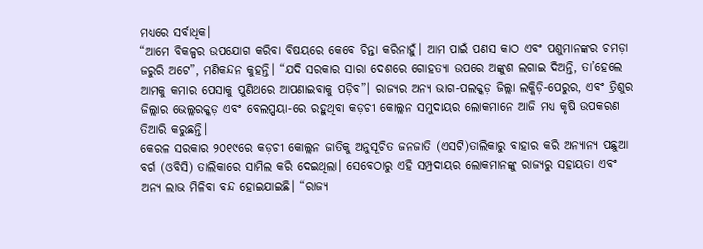ମଧ୍ୟରେ ସର୍ବାଧିକ।
“ଆମେ ବିକଳ୍ପର ଉପଯୋଗ କରିବା ବିଷୟରେ କେବେ ଚିନ୍ତା କରିନାହୁଁ। ଆମ ପାଇଁ ପଣସ କାଠ ଏବଂ ପଶୁମାନଙ୍କର ଚମଡ଼ା ଜରୁରି ଅଟେ”, ମଣିକନ୍ଦନ କୁହନ୍ତି। “ଯଦି ସରକାର ସାରା ଦେଶରେ ଗୋହତ୍ୟା ଉପରେ ଅଙ୍କୁଶ ଲଗାଇ ଦିଅନ୍ତି, ତା’ହେଲେ ଆମକୁ କମାର ପେସାକୁ ପୁଣିଥରେ ଆପଣାଇବାକୁ ପଡ଼ିବ”। ରାଜ୍ୟର ଅନ୍ୟ ଭାଗ-ପଲକ୍କଡ଼ ଜିଲ୍ଲା ଲକ୍କିଡ଼ି-ପେରୁର, ଏବଂ ତ୍ରିଶୁର ଜିଲ୍ଲାର ଭେଲ୍ଲରକ୍କଡ଼ ଏବଂ ବେଲପ୍ପୟା-ରେ ରହୁଥିବା କଡ଼ଚୀ କୋଲ୍ଲନ ସମୁଦାୟର ଲୋକମାନେ ଆଜି ମଧ୍ୟ କୃଷି ଉପକରଣ ତିଆରି କରୁଛନ୍ତି।
କେରଳ ସରକାର ୨୦୧୯ରେ କଡ଼ଚୀ କୋଲ୍ଲନ ଜାତିକୁ ଅନୁସୂଚିତ ଜନଜାତି (ଏସଟି)ତାଲିକାରୁ ବାହାର କରି ଅନ୍ୟାନ୍ୟ ପଛୁଆ ବର୍ଗ (ଓବିସି) ତାଲିକାରେ ସାମିଲ କରି ଦେଇଥିଲା। ସେବେଠାରୁ ଏହି ସମ୍ପ୍ରଦାୟର ଲୋକମାନଙ୍କୁ ରାଜ୍ୟରୁ ସହାୟତା ଏବଂ ଅନ୍ୟ ଲାଭ ମିଳିବା ବନ୍ଦ ହୋଇଯାଇଛି। “ରାଜ୍ୟ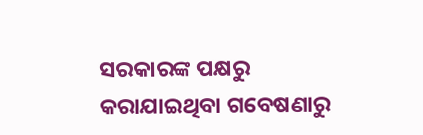ସରକାରଙ୍କ ପକ୍ଷରୁ କରାଯାଇଥିବା ଗବେଷଣାରୁ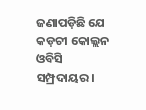ଜଣାପଡ଼ିଛି ଯେ କଡ଼ଚୀ କୋଲ୍ଲନ ଓବିସି ସମ୍ପ୍ରଦାୟର।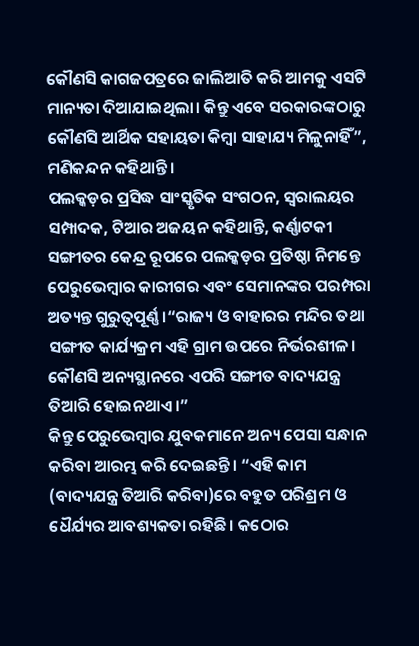କୌଣସି କାଗଜପତ୍ରରେ ଜାଲିଆତି କରି ଆମକୁ ଏସଟି ମାନ୍ୟତା ଦିଆଯାଇଥିଲା। କିନ୍ତୁ ଏବେ ସରକାରଙ୍କଠାରୁ କୌଣସି ଆର୍ଥିକ ସହାୟତା କିମ୍ବା ସାହାଯ୍ୟ ମିଳୁନାହିଁ”, ମଣିକନ୍ଦନ କହିଥାନ୍ତି।
ପଲକ୍କଡ଼ର ପ୍ରସିଦ୍ଧ ସାଂସ୍କୃତିକ ସଂଗଠନ, ସ୍ୱରାଲୟର ସମ୍ପାଦକ, ଟିଆର ଅଜୟନ କହିଥାନ୍ତି, କର୍ଣ୍ଣାଟକୀ ସଙ୍ଗୀତର କେନ୍ଦ୍ର ରୂପରେ ପଲକ୍କଡ଼ର ପ୍ରତିଷ୍ଠା ନିମନ୍ତେ ପେରୁଭେମ୍ବାର କାରୀଗର ଏବଂ ସେମାନଙ୍କର ପରମ୍ପରା ଅତ୍ୟନ୍ତ ଗୁରୁତ୍ୱପୂର୍ଣ୍ଣ ।“ରାଜ୍ୟ ଓ ବାହାରର ମନ୍ଦିର ତଥା ସଙ୍ଗୀତ କାର୍ଯ୍ୟକ୍ରମ ଏହି ଗ୍ରାମ ଉପରେ ନିର୍ଭରଶୀଳ। କୌଣସି ଅନ୍ୟସ୍ଥାନରେ ଏପରି ସଙ୍ଗୀତ ବାଦ୍ୟଯନ୍ତ୍ର ତିଆରି ହୋଇନଥାଏ।”
କିନ୍ତୁ ପେରୁଭେମ୍ବାର ଯୁବକମାନେ ଅନ୍ୟ ପେସା ସନ୍ଧାନ କରିବା ଆରମ୍ଭ କରି ଦେଇଛନ୍ତି। “ଏହି କାମ (ବାଦ୍ୟଯନ୍ତ୍ର ତିଆରି କରିବା)ରେ ବହୁତ ପରିଶ୍ରମ ଓ ଧୈର୍ଯ୍ୟର ଆବଶ୍ୟକତା ରହିଛି। କଠୋର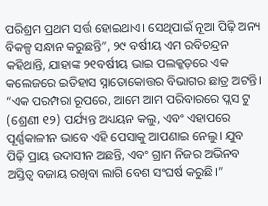ପରିଶ୍ରମ ପ୍ରଥମ ସର୍ତ୍ତ ହୋଇଥାଏ। ସେଥିପାଇଁ ନୂଆ ପିଢ଼ି ଅନ୍ୟ ବିକଳ୍ପ ସନ୍ଧାନ କରୁଛନ୍ତି”, ୨୯ ବର୍ଷୀୟ ଏମ ରବିଚନ୍ଦ୍ରନ କହିଥାନ୍ତି, ଯାହାଙ୍କ ୨୧ବର୍ଷୀୟ ଭାଇ ପଲକ୍କଡ଼ରେ ଏକ କଲେଜରେ ଇତିହାସ ସ୍ନାତୋକୋତ୍ତର ବିଭାଗର ଛାତ୍ର ଅଟନ୍ତି। “ଏକ ପରମ୍ପରା ରୂପରେ, ଆମେ ଆମ ପରିବାରରେ ପ୍ଲସ ଟୁ (ଶ୍ରେଣୀ ୧୨) ପର୍ଯ୍ୟନ୍ତ ଅଧ୍ୟୟନ କଲୁ, ଏବଂ ଏହାପରେ ପୂର୍ଣ୍ଣକାଳୀନ ଭାବେ ଏହି ପେସାକୁ ଆପଣାଇ ନେଲୁ। ଯୁବ ପିଢ଼ି ପ୍ରାୟ ଉଦାସୀନ ଅଛନ୍ତି, ଏବଂ ଗ୍ରାମ ନିଜର ଅଭିନବ ଅସ୍ତିତ୍ୱ ବଜାୟ ରଖିବା ଲାଗି ବେଶ ସଂଘର୍ଷ କରୁଛି।”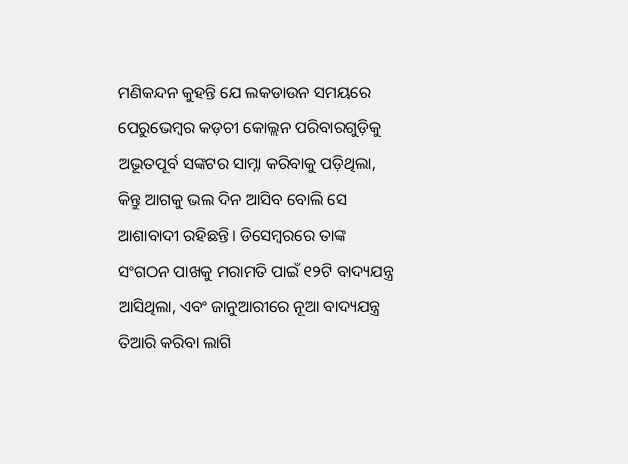ମଣିକନ୍ଦନ କୁହନ୍ତି ଯେ ଲକଡାଉନ ସମୟରେ ପେରୁଭେମ୍ବର କଡ଼ଚୀ କୋଲ୍ଲନ ପରିବାରଗୁଡ଼ିକୁ ଅଭୂତପୂର୍ବ ସଙ୍କଟର ସାମ୍ନା କରିବାକୁ ପଡ଼ିଥିଲା, କିନ୍ତୁ ଆଗକୁ ଭଲ ଦିନ ଆସିବ ବୋଲି ସେ ଆଶାବାଦୀ ରହିଛନ୍ତି। ଡିସେମ୍ବରରେ ତାଙ୍କ ସଂଗଠନ ପାଖକୁ ମରାମତି ପାଇଁ ୧୨ଟି ବାଦ୍ୟଯନ୍ତ୍ର ଆସିଥିଲା, ଏବଂ ଜାନୁଆରୀରେ ନୂଆ ବାଦ୍ୟଯନ୍ତ୍ର ତିଆରି କରିବା ଲାଗି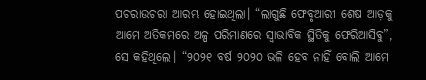ପଚରାଉଚରା ଆରମ୍ଭ ହୋଇଥିଲା। “ଲାଗୁଛି ଫେବୃଆରୀ ଶେଷ ଆଡ଼କୁ ଆମେ ଅତିକମରେ ଅଳ୍ପ ପରିମାଣରେ ସ୍ୱାଭାବିକ ସ୍ଥିତିକୁ ଫେରିଆସିବୁ”, ସେ କହିଥିଲେ। “୨୦୨୧ ବର୍ଷ ୨୦୨୦ ଭଳି ହେବ ନାହିଁ ବୋଲି ଆମେ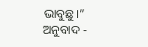ଭାବୁଛୁ।”
ଅନୁବାଦ -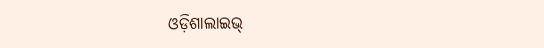ଓଡ଼ିଶାଲାଇଭ୍